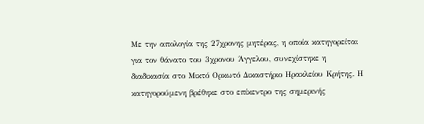Με την απολογία της 27χρονης μητέρας, η οποία κατηγορείται για τον θάνατο του 3χρονου Άγγελου, συνεχίστηκε η διαδικασία στο Μικτό Ορκωτό Δικαστήριο Ηρακλείου Κρήτης. Η κατηγορούμενη βρέθηκε στο επίκεντρο της σημερινής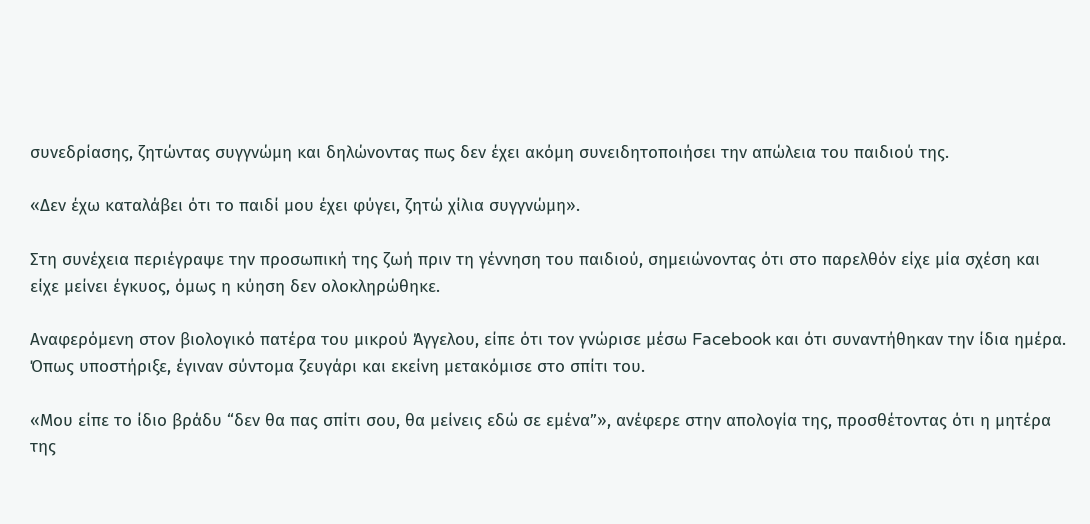συνεδρίασης, ζητώντας συγγνώμη και δηλώνοντας πως δεν έχει ακόμη συνειδητοποιήσει την απώλεια του παιδιού της.

«Δεν έχω καταλάβει ότι το παιδί μου έχει φύγει, ζητώ χίλια συγγνώμη».

Στη συνέχεια περιέγραψε την προσωπική της ζωή πριν τη γέννηση του παιδιού, σημειώνοντας ότι στο παρελθόν είχε μία σχέση και είχε μείνει έγκυος, όμως η κύηση δεν ολοκληρώθηκε.

Αναφερόμενη στον βιολογικό πατέρα του μικρού Άγγελου, είπε ότι τον γνώρισε μέσω Facebook και ότι συναντήθηκαν την ίδια ημέρα. Όπως υποστήριξε, έγιναν σύντομα ζευγάρι και εκείνη μετακόμισε στο σπίτι του.

«Μου είπε το ίδιο βράδυ “δεν θα πας σπίτι σου, θα μείνεις εδώ σε εμένα”», ανέφερε στην απολογία της, προσθέτοντας ότι η μητέρα της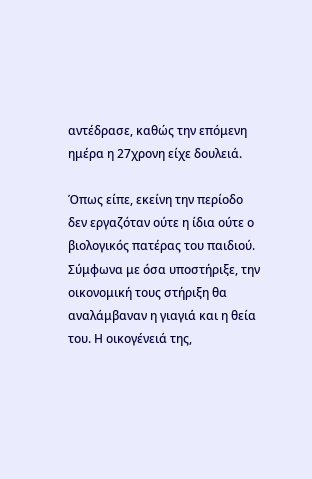αντέδρασε, καθώς την επόμενη ημέρα η 27χρονη είχε δουλειά.

Όπως είπε, εκείνη την περίοδο δεν εργαζόταν ούτε η ίδια ούτε ο βιολογικός πατέρας του παιδιού. Σύμφωνα με όσα υποστήριξε, την οικονομική τους στήριξη θα αναλάμβαναν η γιαγιά και η θεία του. Η οικογένειά της,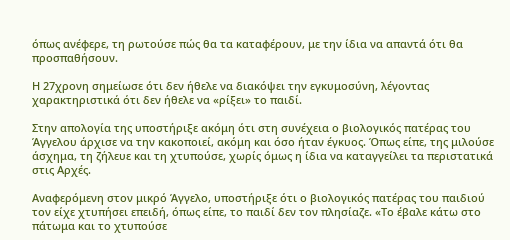όπως ανέφερε, τη ρωτούσε πώς θα τα καταφέρουν, με την ίδια να απαντά ότι θα προσπαθήσουν.

Η 27χρονη σημείωσε ότι δεν ήθελε να διακόψει την εγκυμοσύνη, λέγοντας χαρακτηριστικά ότι δεν ήθελε να «ρίξει» το παιδί.

Στην απολογία της υποστήριξε ακόμη ότι στη συνέχεια ο βιολογικός πατέρας του Άγγελου άρχισε να την κακοποιεί, ακόμη και όσο ήταν έγκυος. Όπως είπε, της μιλούσε άσχημα, τη ζήλευε και τη χτυπούσε, χωρίς όμως η ίδια να καταγγείλει τα περιστατικά στις Αρχές.

Αναφερόμενη στον μικρό Άγγελο, υποστήριξε ότι ο βιολογικός πατέρας του παιδιού τον είχε χτυπήσει επειδή, όπως είπε, το παιδί δεν τον πλησίαζε. «Το έβαλε κάτω στο πάτωμα και το χτυπούσε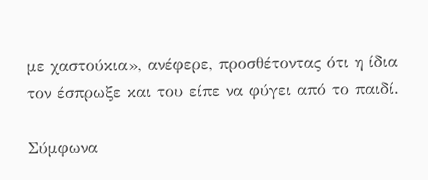με χαστούκια», ανέφερε, προσθέτοντας ότι η ίδια τον έσπρωξε και του είπε να φύγει από το παιδί.

Σύμφωνα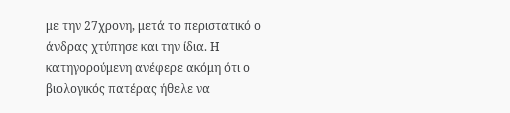με την 27χρονη, μετά το περιστατικό ο άνδρας χτύπησε και την ίδια. Η κατηγορούμενη ανέφερε ακόμη ότι ο βιολογικός πατέρας ήθελε να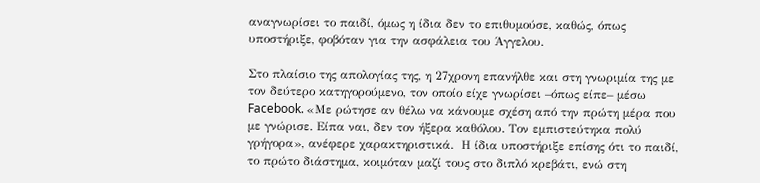αναγνωρίσει το παιδί, όμως η ίδια δεν το επιθυμούσε, καθώς, όπως υποστήριξε, φοβόταν για την ασφάλεια του Άγγελου.

Στο πλαίσιο της απολογίας της, η 27χρονη επανήλθε και στη γνωριμία της με τον δεύτερο κατηγορούμενο, τον οποίο είχε γνωρίσει –όπως είπε– μέσω Facebook. «Με ρώτησε αν θέλω να κάνουμε σχέση από την πρώτη μέρα που με γνώρισε. Είπα ναι, δεν τον ήξερα καθόλου. Τον εμπιστεύτηκα πολύ γρήγορα», ανέφερε χαρακτηριστικά.  Η ίδια υποστήριξε επίσης ότι το παιδί, το πρώτο διάστημα, κοιμόταν μαζί τους στο διπλό κρεβάτι, ενώ στη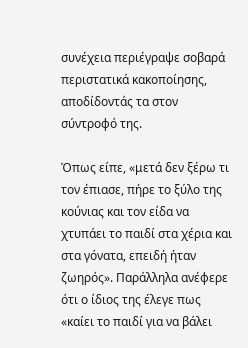συνέχεια περιέγραψε σοβαρά περιστατικά κακοποίησης, αποδίδοντάς τα στον σύντροφό της.

Όπως είπε, «μετά δεν ξέρω τι τον έπιασε, πήρε το ξύλο της κούνιας και τον είδα να χτυπάει το παιδί στα χέρια και στα γόνατα, επειδή ήταν ζωηρός». Παράλληλα ανέφερε ότι ο ίδιος της έλεγε πως «καίει το παιδί για να βάλει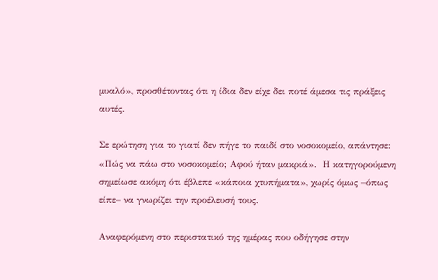μυαλό», προσθέτοντας ότι η ίδια δεν είχε δει ποτέ άμεσα τις πράξεις αυτές.

Σε ερώτηση για το γιατί δεν πήγε το παιδί στο νοσοκομείο, απάντησε: «Πώς να πάω στο νοσοκομείο; Αφού ήταν μακριά».  Η κατηγορούμενη σημείωσε ακόμη ότι έβλεπε «κάποια χτυπήματα», χωρίς όμως –όπως είπε– να γνωρίζει την προέλευσή τους.

Αναφερόμενη στο περιστατικό της ημέρας που οδήγησε στην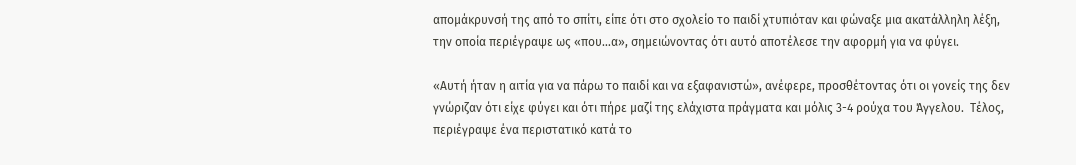απομάκρυνσή της από το σπίτι, είπε ότι στο σχολείο το παιδί χτυπιόταν και φώναξε μια ακατάλληλη λέξη, την οποία περιέγραψε ως «που…α», σημειώνοντας ότι αυτό αποτέλεσε την αφορμή για να φύγει.

«Αυτή ήταν η αιτία για να πάρω το παιδί και να εξαφανιστώ», ανέφερε, προσθέτοντας ότι οι γονείς της δεν γνώριζαν ότι είχε φύγει και ότι πήρε μαζί της ελάχιστα πράγματα και μόλις 3-4 ρούχα του Άγγελου.  Τέλος, περιέγραψε ένα περιστατικό κατά το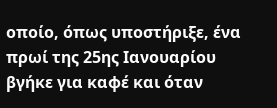οποίο, όπως υποστήριξε, ένα πρωί της 25ης Ιανουαρίου βγήκε για καφέ και όταν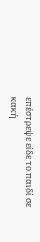επέστρεψε είδε το παιδί σε κακή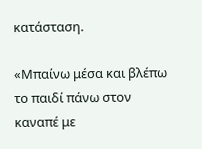κατάσταση.

«Μπαίνω μέσα και βλέπω το παιδί πάνω στον καναπέ με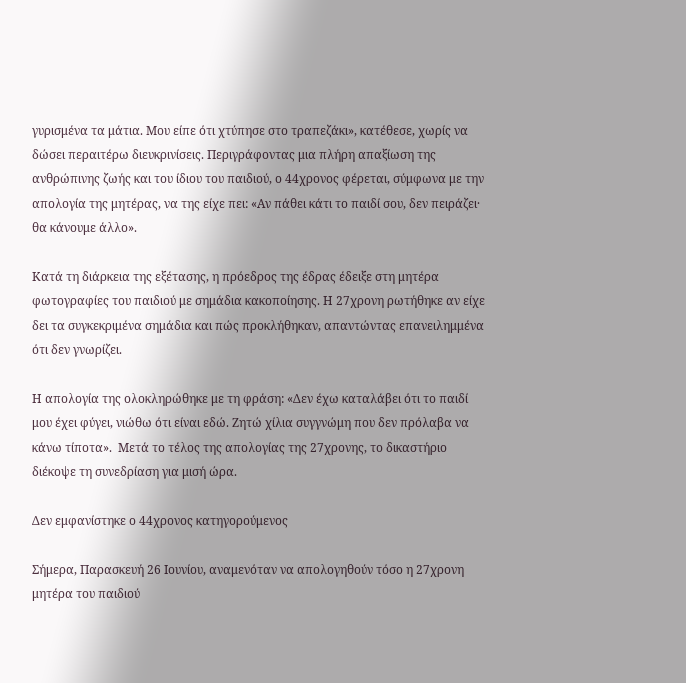γυρισμένα τα μάτια. Μου είπε ότι χτύπησε στο τραπεζάκι», κατέθεσε, χωρίς να δώσει περαιτέρω διευκρινίσεις. Περιγράφοντας μια πλήρη απαξίωση της ανθρώπινης ζωής και του ίδιου του παιδιού, ο 44χρονος φέρεται, σύμφωνα με την απολογία της μητέρας, να της είχε πει: «Αν πάθει κάτι το παιδί σου, δεν πειράζει· θα κάνουμε άλλο».

Κατά τη διάρκεια της εξέτασης, η πρόεδρος της έδρας έδειξε στη μητέρα φωτογραφίες του παιδιού με σημάδια κακοποίησης. Η 27χρονη ρωτήθηκε αν είχε δει τα συγκεκριμένα σημάδια και πώς προκλήθηκαν, απαντώντας επανειλημμένα ότι δεν γνωρίζει.

Η απολογία της ολοκληρώθηκε με τη φράση: «Δεν έχω καταλάβει ότι το παιδί μου έχει φύγει, νιώθω ότι είναι εδώ. Ζητώ χίλια συγγνώμη που δεν πρόλαβα να κάνω τίποτα».  Μετά το τέλος της απολογίας της 27χρονης, το δικαστήριο διέκοψε τη συνεδρίαση για μισή ώρα.

Δεν εμφανίστηκε ο 44χρονος κατηγορούμενος

Σήμερα, Παρασκευή 26 Ιουνίου, αναμενόταν να απολογηθούν τόσο η 27χρονη μητέρα του παιδιού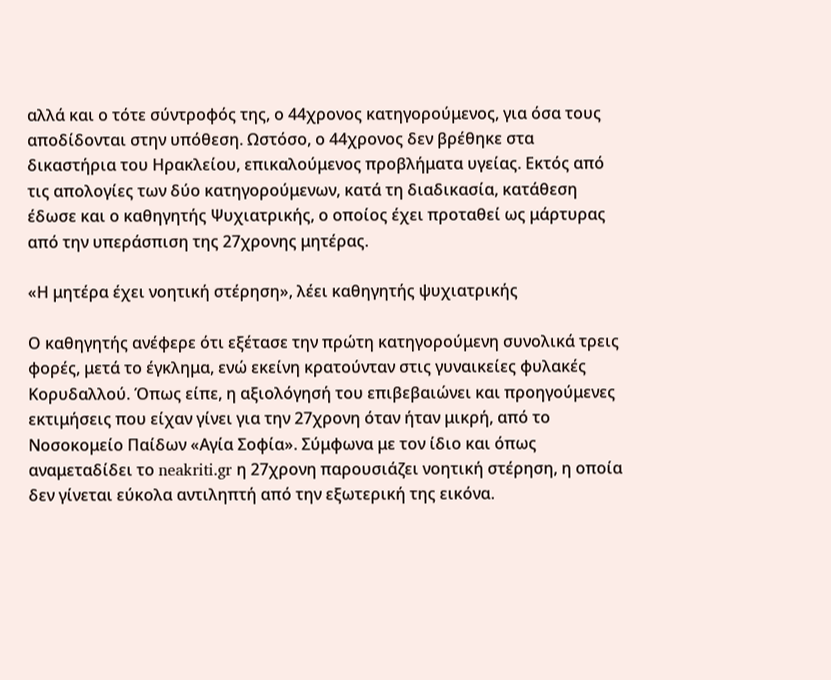αλλά και ο τότε σύντροφός της, ο 44χρονος κατηγορούμενος, για όσα τους αποδίδονται στην υπόθεση. Ωστόσο, ο 44χρονος δεν βρέθηκε στα δικαστήρια του Ηρακλείου, επικαλούμενος προβλήματα υγείας. Εκτός από τις απολογίες των δύο κατηγορούμενων, κατά τη διαδικασία, κατάθεση έδωσε και ο καθηγητής Ψυχιατρικής, ο οποίος έχει προταθεί ως μάρτυρας από την υπεράσπιση της 27χρονης μητέρας.

«Η μητέρα έχει νοητική στέρηση», λέει καθηγητής ψυχιατρικής

Ο καθηγητής ανέφερε ότι εξέτασε την πρώτη κατηγορούμενη συνολικά τρεις φορές, μετά το έγκλημα, ενώ εκείνη κρατούνταν στις γυναικείες φυλακές Κορυδαλλού. Όπως είπε, η αξιολόγησή του επιβεβαιώνει και προηγούμενες εκτιμήσεις που είχαν γίνει για την 27χρονη όταν ήταν μικρή, από το Νοσοκομείο Παίδων «Αγία Σοφία». Σύμφωνα με τον ίδιο και όπως αναμεταδίδει το neakriti.gr η 27χρονη παρουσιάζει νοητική στέρηση, η οποία δεν γίνεται εύκολα αντιληπτή από την εξωτερική της εικόνα.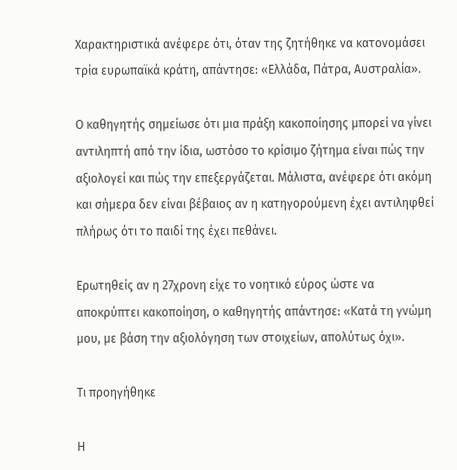Χαρακτηριστικά ανέφερε ότι, όταν της ζητήθηκε να κατονομάσει τρία ευρωπαϊκά κράτη, απάντησε: «Ελλάδα, Πάτρα, Αυστραλία».

Ο καθηγητής σημείωσε ότι μια πράξη κακοποίησης μπορεί να γίνει αντιληπτή από την ίδια, ωστόσο το κρίσιμο ζήτημα είναι πώς την αξιολογεί και πώς την επεξεργάζεται. Μάλιστα, ανέφερε ότι ακόμη και σήμερα δεν είναι βέβαιος αν η κατηγορούμενη έχει αντιληφθεί πλήρως ότι το παιδί της έχει πεθάνει.

Ερωτηθείς αν η 27χρονη είχε το νοητικό εύρος ώστε να αποκρύπτει κακοποίηση, ο καθηγητής απάντησε: «Κατά τη γνώμη μου, με βάση την αξιολόγηση των στοιχείων, απολύτως όχι».

Τι προηγήθηκε

Η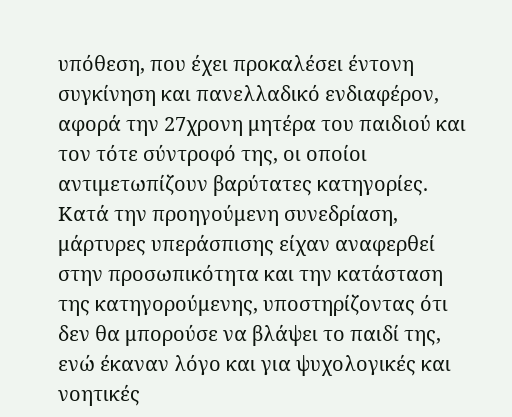υπόθεση, που έχει προκαλέσει έντονη συγκίνηση και πανελλαδικό ενδιαφέρον, αφορά την 27χρονη μητέρα του παιδιού και τον τότε σύντροφό της, οι οποίοι αντιμετωπίζουν βαρύτατες κατηγορίες. Κατά την προηγούμενη συνεδρίαση, μάρτυρες υπεράσπισης είχαν αναφερθεί στην προσωπικότητα και την κατάσταση της κατηγορούμενης, υποστηρίζοντας ότι δεν θα μπορούσε να βλάψει το παιδί της, ενώ έκαναν λόγο και για ψυχολογικές και νοητικές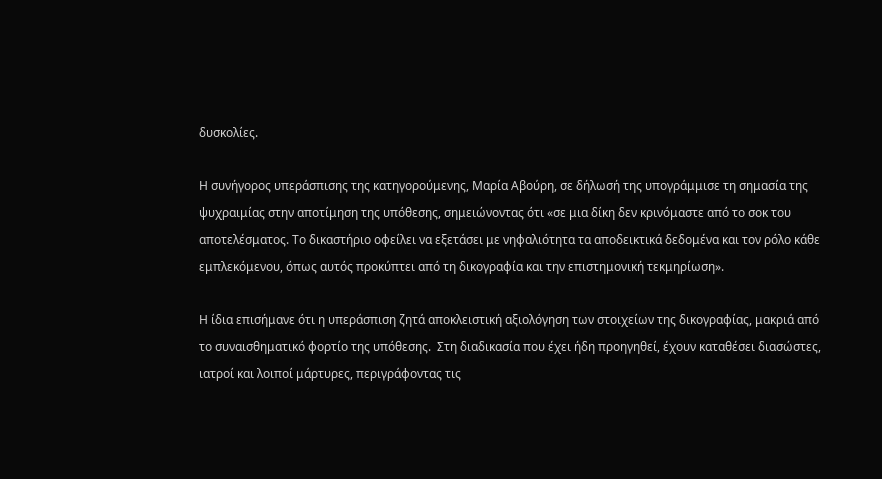δυσκολίες.

Η συνήγορος υπεράσπισης της κατηγορούμενης, Μαρία Αβούρη, σε δήλωσή της υπογράμμισε τη σημασία της ψυχραιμίας στην αποτίμηση της υπόθεσης, σημειώνοντας ότι «σε μια δίκη δεν κρινόμαστε από το σοκ του αποτελέσματος. Το δικαστήριο οφείλει να εξετάσει με νηφαλιότητα τα αποδεικτικά δεδομένα και τον ρόλο κάθε εμπλεκόμενου, όπως αυτός προκύπτει από τη δικογραφία και την επιστημονική τεκμηρίωση».

Η ίδια επισήμανε ότι η υπεράσπιση ζητά αποκλειστική αξιολόγηση των στοιχείων της δικογραφίας, μακριά από το συναισθηματικό φορτίο της υπόθεσης.  Στη διαδικασία που έχει ήδη προηγηθεί, έχουν καταθέσει διασώστες, ιατροί και λοιποί μάρτυρες, περιγράφοντας τις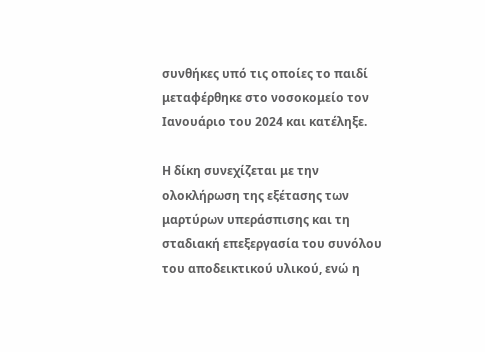συνθήκες υπό τις οποίες το παιδί μεταφέρθηκε στο νοσοκομείο τον Ιανουάριο του 2024 και κατέληξε.

Η δίκη συνεχίζεται με την ολοκλήρωση της εξέτασης των μαρτύρων υπεράσπισης και τη σταδιακή επεξεργασία του συνόλου του αποδεικτικού υλικού, ενώ η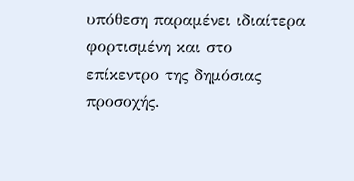υπόθεση παραμένει ιδιαίτερα φορτισμένη και στο επίκεντρο της δημόσιας προσοχής.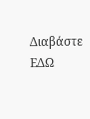Διαβάστε ΕΔΩ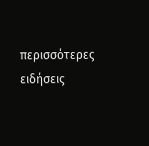περισσότερες ειδήσεις